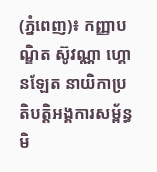(ភ្នំពេញ)៖ កញ្ញាបណ្ឌិត ស៊ូវណ្ណា ហ្គោនឡែត នាយិកាប្រតិបត្តិអង្គការសម្ព័ន្ធមិ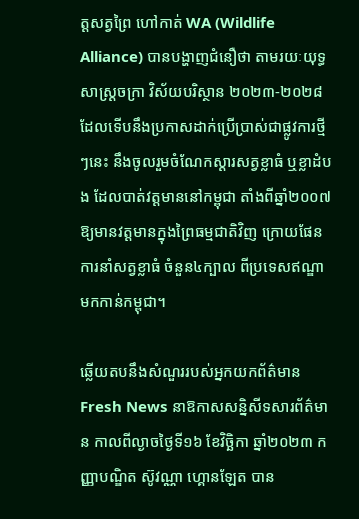ត្តសត្វព្រៃ ហៅកាត់ WA (Wildlife Alliance) បានបង្ហាញជំនឿថា តាមរយៈយុទ្ធសាស្ត្រចក្រា វិស័យបរិស្ថាន ២០២៣-២០២៨ ដែលទើបនឹងប្រកាសដាក់ប្រើប្រាស់ជាផ្លូវការថ្មីៗនេះ នឹងចូលរួមចំណែកស្តារសត្វខ្លាធំ ឬខ្លាដំបង ដែលបាត់វត្តមាននៅកម្ពុជា តាំងពីឆ្នាំ២០០៧ ឱ្យមានវត្តមានក្នុងព្រៃធម្មជាតិវិញ ក្រោយផែនការនាំសត្វខ្លាធំ ចំនួន៤ក្បាល ពីប្រទេសឥណ្ឌា មកកាន់កម្ពុជា។

ឆ្លើយតបនឹងសំណួររបស់អ្នកយកព័ត៌មាន Fresh News នាឱកាសសន្និសីទសារព័ត៌មាន កាលពីល្ងាចថ្ងៃទី១៦ ខែវិច្ឆិកា ឆ្នាំ២០២៣ កញ្ញាបណ្ឌិត ស៊ូវណ្ណា ហ្គោនឡែត បាន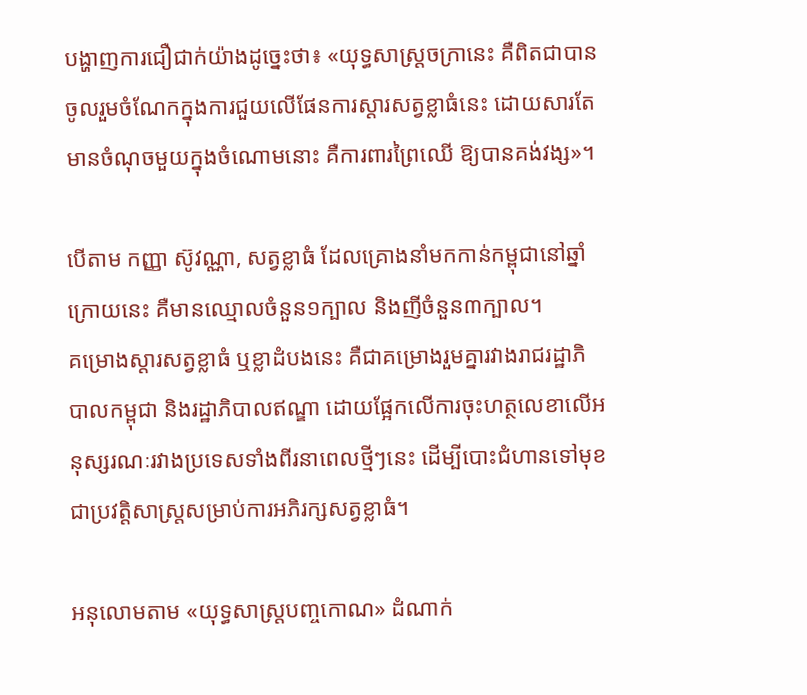បង្ហាញការជឿជាក់យ៉ាងដូច្នេះថា៖ «យុទ្ធសាស្ត្រចក្រានេះ គឺពិតជាបានចូលរួមចំណែកក្នុងការជួយលើផែនការស្តារសត្វខ្លាធំនេះ ដោយសារតែមានចំណុចមួយក្នុងចំណោមនោះ គឺការពារព្រៃឈើ ឱ្យបានគង់វង្ស»។

បើតាម កញ្ញា ស៊ូវណ្ណា, សត្វខ្លាធំ ដែលគ្រោងនាំមកកាន់កម្ពុជានៅឆ្នាំក្រោយនេះ គឺមានឈ្មោលចំនួន១ក្បាល និងញីចំនួន៣ក្បាល។
គម្រោងស្តារសត្វខ្លាធំ ឬខ្លាដំបងនេះ គឺជាគម្រោងរួមគ្នារវាងរាជរដ្ឋាភិបាលកម្ពុជា និងរដ្ឋាភិបាលឥណ្ឌា ដោយផ្អែកលើការចុះហត្ថលេខាលើអនុស្សរណៈរវាងប្រទេសទាំងពីរនាពេលថ្មីៗនេះ ដើម្បីបោះជំហានទៅមុខជាប្រវត្តិសាស្ត្រសម្រាប់ការអភិរក្សសត្វខ្លាធំ។

អនុលោមតាម «យុទ្ធសាស្រ្តបញ្ចកោណ» ដំណាក់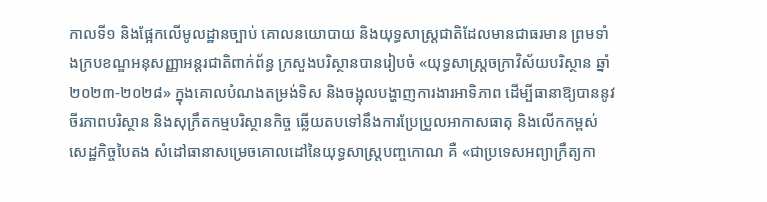កាលទី១ និងផ្អែកលើមូលដ្ឋានច្បាប់ គោលនយោបាយ និងយុទ្ធសាស្រ្តជាតិដែលមានជាធរមាន ព្រមទាំងក្របខណ្ឌអនុសញ្ញាអន្តរជាតិពាក់ព័ន្ធ ក្រសួងបរិស្ថានបានរៀបចំ «យុទ្ធសាស្រ្តចក្រាវិស័យបរិស្ថាន ឆ្នាំ២០២៣-២០២៨» ក្នុងគោលបំណងតម្រង់ទិស និងចង្អុលបង្ហាញការងារអាទិភាព ដើម្បីធានាឱ្យបាននូវចីរភាពបរិស្ថាន និងសុក្រឹតកម្មបរិស្ថានកិច្ច ឆ្លើយតបទៅនឹងការប្រែប្រួលអាកាសធាតុ និងលើកកម្ពស់សេដ្ឋកិច្ចបៃតង សំដៅធានាសម្រេចគោលដៅនៃយុទ្ធសាស្រ្តបញ្ចកោណ គឺ «ជាប្រទេសអព្យាក្រឹត្យកា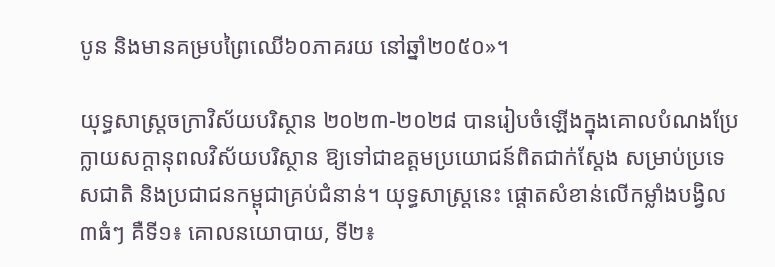បូន និងមានគម្របព្រៃឈើ៦០ភាគរយ នៅឆ្នាំ២០៥០»។

យុទ្ធសាស្រ្តចក្រាវិស័យបរិស្ថាន ២០២៣-២០២៨ បានរៀបចំឡើងក្នុងគោលបំណងប្រែក្លាយសក្តានុពលវិស័យបរិស្ថាន ឱ្យទៅជាឧត្តមប្រយោជន៍ពិតជាក់ស្តែង សម្រាប់ប្រទេសជាតិ និងប្រជាជនកម្ពុជាគ្រប់ជំនាន់។ យុទ្ធសាស្រ្តនេះ ផ្តោតសំខាន់លើកម្លាំងបង្វិល៣ធំៗ គឺទី១៖ គោលនយោបាយ, ទី២៖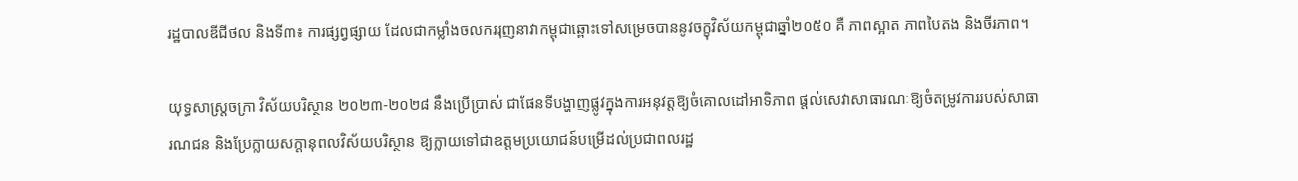រដ្ឋបាលឌីជីថល និងទី៣៖ ការផ្សព្វផ្សាយ ដែលជាកម្លាំងចលកររុញនាវាកម្ពុជាឆ្ពោះទៅសម្រេចបាននូវចក្ខុវិស័យកម្ពុជាឆ្នាំ២០៥០ គឺ ភាពស្អាត ភាពបៃតង និងចីរភាព។

យុទ្ធសាស្ត្រចក្រា វិស័យបរិស្ថាន ២០២៣-២០២៨ នឹងប្រើប្រាស់ ជាផែនទីបង្ហាញផ្លូវក្នុងការអនុវត្តឱ្យចំគោលដៅអាទិភាព ផ្តល់សេវាសាធារណៈឱ្យចំតម្រូវការរបស់សាធារណជន និងប្រែក្លាយសក្តានុពលវិស័យបរិស្ថាន ឱ្យក្លាយទៅជាឧត្តមប្រយោជន៍បម្រើដល់ប្រជាពលរដ្ឋ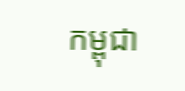កម្ពុជា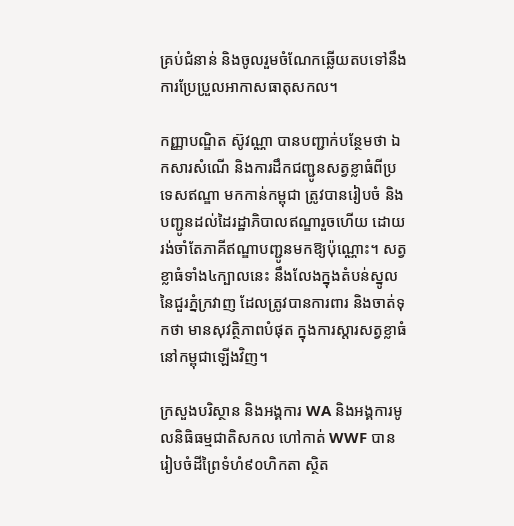គ្រប់ជំនាន់ និងចូលរួមចំណែកឆ្លើយតបទៅនឹងការប្រែប្រួលអាកាសធាតុសកល។

កញ្ញាបណ្ឌិត ស៊ូវណ្ណា បានបញ្ជាក់បន្ថែមថា ឯកសារសំណើ និងការដឹកជញ្ជូនសត្វខ្លាធំពីប្រទេសឥណ្ឌា មកកាន់កម្ពុជា ត្រូវបានរៀបចំ និងបញ្ជូនដល់ដៃរដ្ឋាភិបាលឥណ្ឌារួចហើយ ដោយរង់ចាំតែភាគីឥណ្ឌាបញ្ជូនមកឱ្យប៉ុណ្ណោះ។ សត្វខ្លាធំទាំង៤ក្បាលនេះ នឹងលែងក្នុងតំបន់ស្នូលនៃជួរភ្នំក្រវាញ ដែលត្រូវបានការពារ និងចាត់ទុកថា មានសុវត្ថិភាពបំផុត ក្នុងការស្តារសត្វខ្លាធំនៅកម្ពុជាឡើងវិញ។

ក្រសួងបរិស្ថាន និងអង្គការ WA និងអង្គការមូលនិធិធម្មជាតិសកល ហៅកាត់ WWF បានរៀបចំដីព្រៃទំហំ៩០ហិកតា ស្ថិត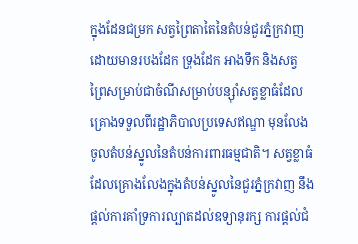ក្នុងដែនជម្រក សត្វព្រៃតាតៃនៃតំបន់ជួរភ្នំក្រវាញ ដោយមានរបងដែក ទ្រុងដែក អាងទឹក និងសត្វព្រៃសម្រាប់ជាចំណីសម្រាប់បន្ស៊ាំសត្វខ្លាធំដែលគ្រោងទទួលពីរដ្ឋាភិបាលប្រទេសឥណ្ឌា មុនលែងចូលតំបន់ស្នូលនៃតំបន់ការពារធម្មជាតិ។ សត្វខ្លាធំដែលគ្រោងលែងក្នុងតំបន់ស្នូលនៃជួរភ្នំក្រវាញ នឹងផ្តល់ការគាំទ្រការល្បាតដល់ឧទ្យានុរក្ស ការផ្តល់ជំ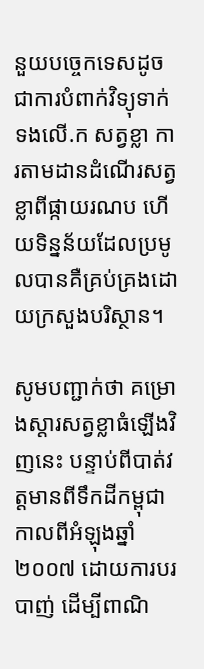នួយបច្ចេកទេសដូចជាការបំពាក់វិទ្យុទាក់ទងលើ.ក សត្វខ្លា ការតាមដានដំណើរសត្វខ្លាពីផ្កាយរណប ហើយទិន្នន័យដែលប្រមូលបានគឺគ្រប់គ្រងដោយក្រសួងបរិស្ថាន។

សូមបញ្ជាក់ថា គម្រោងស្តារសត្វខ្លាធំឡើងវិញនេះ បន្ទាប់ពីបាត់វត្តមានពីទឹកដីកម្ពុជា កាលពីអំឡុងឆ្នាំ២០០៧ ដោយការបរបាញ់ ដើម្បីពាណិ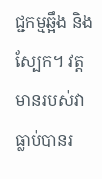ជ្ជកម្មឆ្អឹង និងស្បែក។ វត្តមានរបស់វា ធ្លាប់បានរ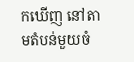កឃើញ នៅតាមតំបន់មួយចំ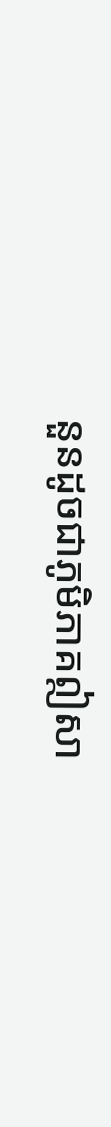នួនដូចជាភូមិភាគឦសា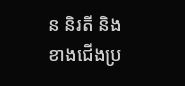ន និរតី និងខាងជើងប្រ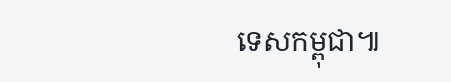ទេសកម្ពុជា៕